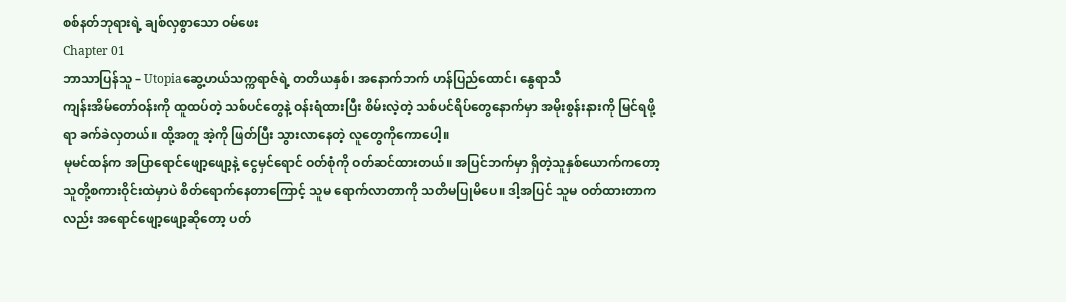စစ်နတ်ဘုရားရဲ့ ချစ်လှစွာသော ဝမ်ဖေး
Chapter 01
ဘာသာပြန်သူ – Utopiaဆွေ့ဟယ်သက္ကရာဇ်ရဲ့ တတိယနှစ်၊ အနောက်ဘက် ဟန်ပြည်ထောင်၊ နွေရာသီ
ကျန်းအိမ်တော်ဝန်းကို ထူထပ်တဲ့ သစ်ပင်တွေနဲ့ ဝန်းရံထားပြီး စိမ်းလဲ့တဲ့ သစ်ပင်ရိပ်တွေနောက်မှာ အမိုးစွန်းနားကို မြင်ရဖို့ရာ ခက်ခဲလှတယ်။ ထို့အတူ အဲ့ကို ဖြတ်ပြီး သွားလာနေတဲ့ လူတွေကိုကောပေါ့။
မုမင်ထန်က အပြာရောင်ဖျော့ဖျော့နဲ့ ငွေမှင်ရောင် ဝတ်စုံကို ဝတ်ဆင်ထားတယ်။ အပြင်ဘက်မှာ ရှိတဲ့သူနှစ်ယောက်ကတော့ သူတို့စကားဝိုင်းထဲမှာပဲ စိတ်ရောက်နေတာကြောင့် သူမ ရောက်လာတာကို သတိမပြုမိပေ။ ဒါ့အပြင် သူမ ဝတ်ထားတာကလည်း အရောင်ဖျော့ဖျော့ဆိုတော့ ပတ်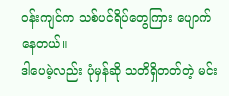ဝန်းကျင်က သစ်ပင်ရိပ်တွေကြား ပျောက်နေတယ်။
ဒါပေမဲ့လည်း ပုံမှန်ဆို သတိရှိတတ်တဲ့ မင်း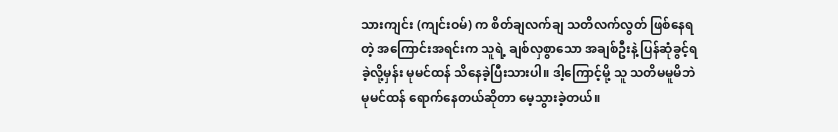သားကျင်း (ကျင်းဝမ်) က စိတ်ချလက်ချ သတိလက်လွတ် ဖြစ်နေရတဲ့ အကြောင်းအရင်းက သူရဲ့ ချစ်လှစွာသော အချစ်ဦးနဲ့ ပြန်ဆုံခွင့်ရခဲ့လို့မှန်း မုမင်ထန် သိနေခဲ့ပြီးသားပါ။ ဒါ့ကြောင့်မို့ သူ သတိမမူမိဘဲ မုမင်ထန် ရောက်နေတယ်ဆိုတာ မေ့သွားခဲ့တယ်။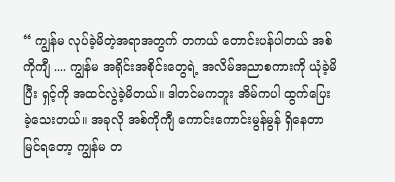“ ကျွန်မ လုပ်ခဲ့မိတဲ့အရာအတွက် တကယ် တောင်းပန်ပါတယ် အစ်ကိုကျီ .... ကျွန်မ အရိုင်းအစိုင်းတွေရဲ့ အလိမ်အညာစကားကို ယုံခဲ့မိပြီး ရှင့်ကို အထင်လွဲခဲ့မိတယ်။ ဒါတင်မကဘူး အိမ်ကပါ ထွက်ပြေးခဲ့သေးတယ်။ အခုလို အစ်ကိုကျီ ကောင်းကောင်းမွန်မွန် ရှိနေတာ မြင်ရတော့ ကျွန်မ တ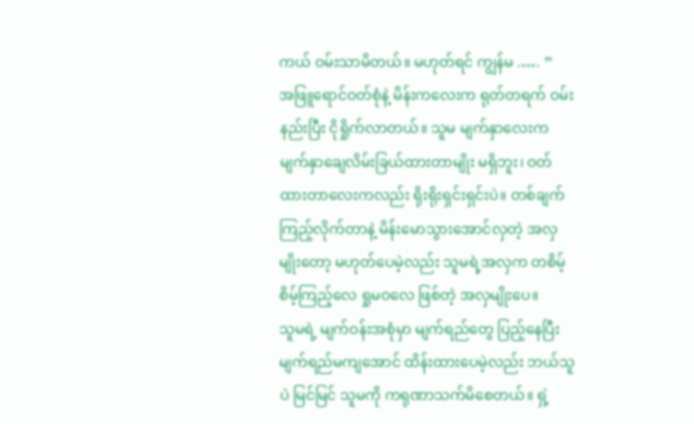ကယ် ဝမ်းသာမိတယ်။ မဟုတ်ရင် ကျွန်မ .…. ”
အဖြူရောင်ဝတ်စုံနဲ့ မိန်းကလေးက ရုတ်တရက် ဝမ်းနည်းပြီး ငိုရှိုက်လာတယ်။ သူမ မျက်နှာလေးက မျက်နှာချေလိမ်းခြယ်ထားတာမျိုး မရှိဘူး၊ ဝတ်ထားတာလေးကလည်း ရိုးရိုးရှင်းရှင်းပဲ။ တစ်ချက် ကြည့်လိုက်တာနဲ့ မိန်းမောသွားအောင်လှတဲ့ အလှမျိုးတော့ မဟုတ်ပေမဲ့လည်း သူမရဲ့အလှက တစိမ့်စိမ့်ကြည့်လေ ရှုမဝလေ ဖြစ်တဲ့ အလှမျိုးပေ။
သူမရဲ့ မျက်ဝန်းအစုံမှာ မျက်ရည်တွေ ပြည့်နေပြီး မျက်ရည်မကျအောင် ထိန်းထားပေမဲ့လည်း ဘယ်သူပဲ မြင်မြင် သူမကို ကရုဏာသက်မိစေတယ်။ ရှဲ့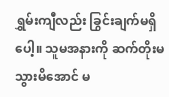ရွှမ်းကျီလည်း ခြွင်းချက်မရှိပေါ့။ သူမအနားကို ဆက်တိုးမသွားမိအောင် မ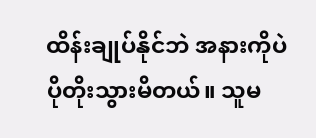ထိန်းချုပ်နိုင်ဘဲ အနားကိုပဲ ပိုတိုးသွားမိတယ်။ သူမ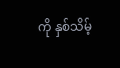ကို နှစ်သိမ့်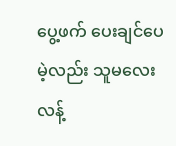ပွေ့ဖက် ပေးချင်ပေမဲ့လည်း သူမလေး လန့်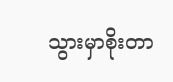သွားမှာစိုးတာ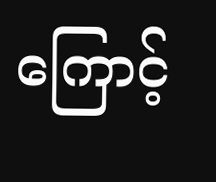ကြောင့်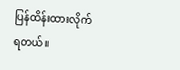ပြန်ထိန်းထားလိုက်ရတယ်။